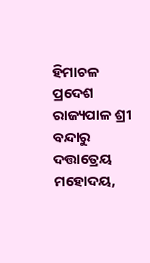ହିମାଚଳ ପ୍ରଦେଶ ରାଜ୍ୟପାଳ ଶ୍ରୀ ବନ୍ଦାରୁ ଦତ୍ତାତ୍ରେୟ ମହୋଦୟ,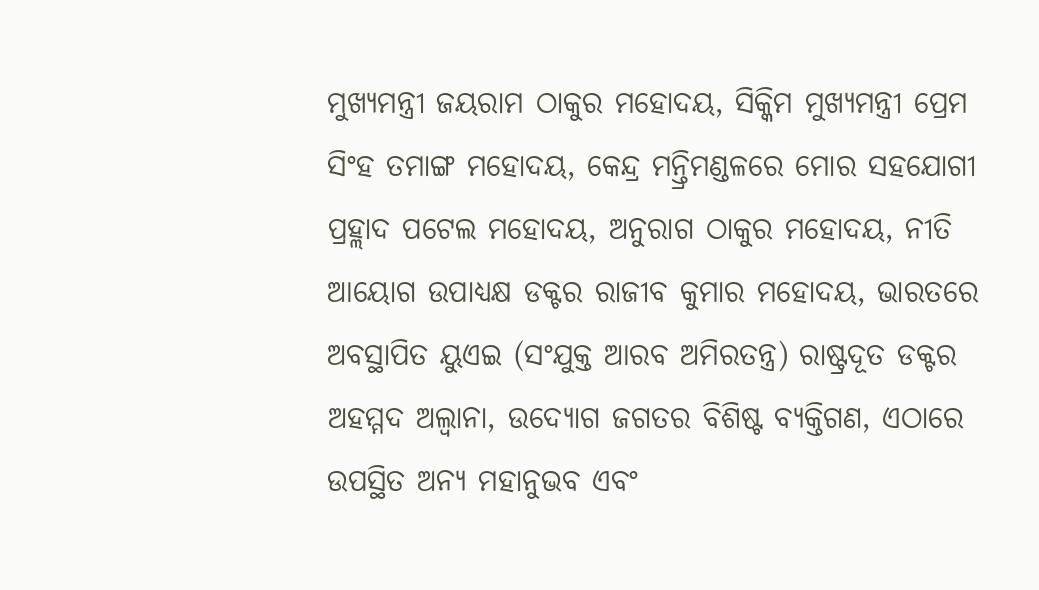ମୁଖ୍ୟମନ୍ତ୍ରୀ ଜୟରାମ ଠାକୁର ମହୋଦୟ, ସିକ୍କିମ ମୁଖ୍ୟମନ୍ତ୍ରୀ ପ୍ରେମ ସିଂହ ତମାଙ୍ଗ ମହୋଦୟ, କେନ୍ଦ୍ର ମନ୍ତ୍ରିମଣ୍ଡଳରେ ମୋର ସହଯୋଗୀ ପ୍ରହ୍ଲାଦ ପଟେଲ ମହୋଦୟ, ଅନୁରାଗ ଠାକୁର ମହୋଦୟ, ନୀତି ଆୟୋଗ ଉପାଧ୍ୟକ୍ଷ ଡକ୍ଟର ରାଜୀବ କୁମାର ମହୋଦୟ, ଭାରତରେ ଅବସ୍ଥାପିତ ୟୁଏଇ (ସଂଯୁକ୍ତ ଆରବ ଅମିରତନ୍ତ୍ର) ରାଷ୍ଟ୍ରଦୂତ ଡକ୍ଟର ଅହମ୍ମଦ ଅଲ୍ୱାନା, ଉଦ୍ୟୋଗ ଜଗତର ବିଶିଷ୍ଟ ବ୍ୟକ୍ତିଗଣ, ଏଠାରେ ଉପସ୍ଥିତ ଅନ୍ୟ ମହାନୁଭବ ଏବଂ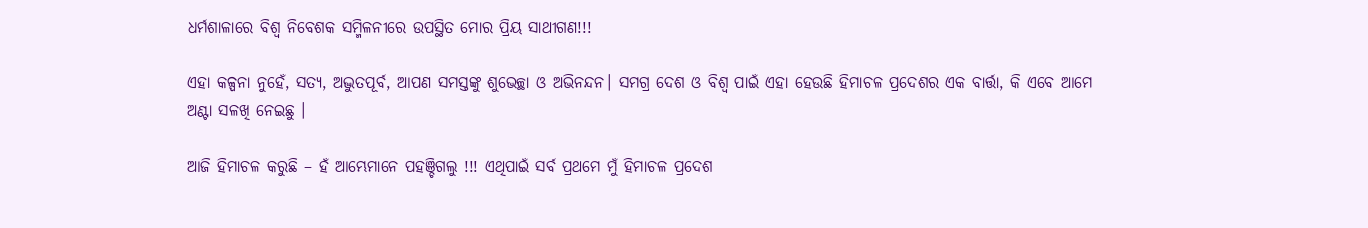ଧର୍ମଶାଳାରେ ବିଶ୍ୱ ନିବେଶକ ସମ୍ମିଳନୀରେ ଉପସ୍ଥିତ ମୋର ପ୍ରିୟ ସାଥୀଗଣ!!!

ଏହା କଳ୍ପନା ନୁହେଁ, ସତ୍ୟ, ଅଦ୍ଭୁତପୂର୍ବ, ଆପଣ ସମସ୍ତଙ୍କୁ ଶୁଭେଚ୍ଛା ଓ ଅଭିନନ୍ଦନ। ସମଗ୍ର ଦେଶ ଓ ବିଶ୍ୱ ପାଇଁ ଏହା ହେଉଛି ହିମାଚଳ ପ୍ରଦେଶର ଏକ ବାର୍ତ୍ତା, କି ଏବେ ଆମେ ଅଣ୍ଟା ସଳଖି ନେଇଛୁ ।

ଆଜି ହିମାଚଳ କରୁଛି – ହଁ ଆମ୍ଭେମାନେ ପହଞ୍ଚିଗଲୁ !!! ଏଥିପାଇଁ ସର୍ବ ପ୍ରଥମେ ମୁଁ ହିମାଚଳ ପ୍ରଦେଶ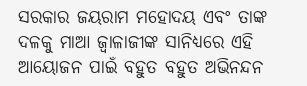ସରକାର ଜୟରାମ ମହୋଦୟ ଏବଂ ତାଙ୍କ ଦଳକୁ ମାଆ ଜ୍ଵାଳାଜୀଙ୍କ ସାନିଧ୍ୟରେ ଏହି ଆୟୋଜନ ପାଇଁ ବହୁତ ବହୁତ ଅଭିନନ୍ଦନ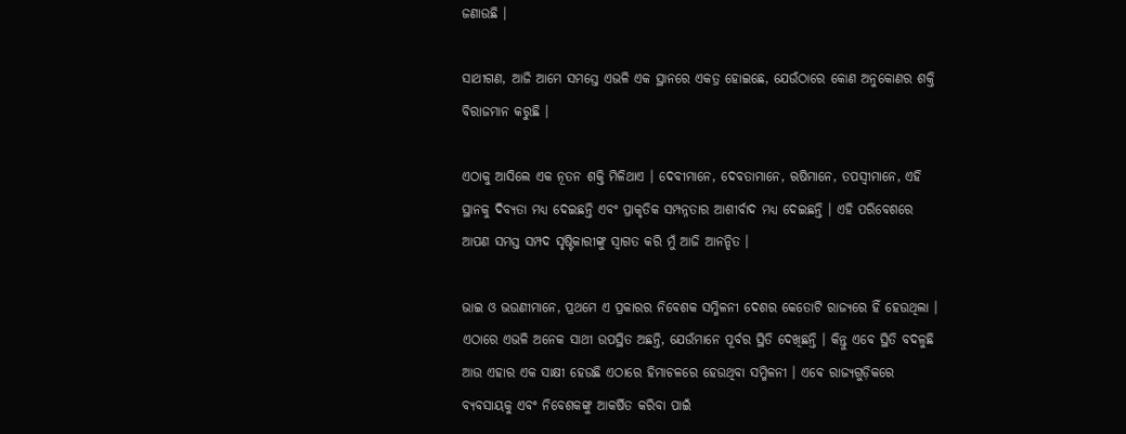ଜଣାଉଛି ।

ସାଥୀଗଣ, ଆଜି ଆମେ ସମସ୍ତେ ଏଭଳି ଏକ ସ୍ଥାନରେ ଏକତ୍ର ହୋଇଛେ, ଯେଉଁଠାରେ କୋଣ ଅନୁକୋଣର ଶକ୍ତି ବିରାଜମାନ କରୁଛି ।

ଏଠାକୁ ଆସିଲେ ଏକ ନୂତନ ଶକ୍ତି ମିଳିଥାଏ । ଦେବୀମାନେ, ଦେବତାମାନେ, ଋଷିମାନେ, ତପସ୍ୱୀମାନେ, ଏହି ସ୍ଥାନକୁ ଦିବ୍ୟତା ମଧ୍ୟ ଦେଇଛନ୍ତି ଏବଂ ପ୍ରାକୃତିକ ସମ୍ପନ୍ନତାର ଆଶୀର୍ବାଦ ମଧ୍ୟ ଦେଇଛନ୍ତି । ଏହି ପରିବେଶରେ ଆପଣ ସମସ୍ତ ସମ୍ପଦ ସୃଷ୍ଟିକାରୀଙ୍କୁ ସ୍ୱାଗତ କରି ମୁଁ ଆଜି ଆନନ୍ଦିତ ।

ଭାଇ ଓ ଭଉଣୀମାନେ, ପ୍ରଥମେ ଏ ପ୍ରକାରର ନିବେଶକ ସମ୍ମିଳନୀ ଦେଶର କେତୋଟି ରାଜ୍ୟରେ ହିଁ ହେଉଥିଲା । ଏଠାରେ ଏଭଳି ଅନେକ ସାଥୀ ଉପସ୍ଥିତ ଅଛନ୍ତି, ଯେଉଁମାନେ ପୂର୍ବର ସ୍ଥିତି ଦେଖିଛନ୍ତି । କିନ୍ତୁ ଏବେ ସ୍ଥିତି ବଦଳୁଛି ଆଉ ଏହାର ଏକ ସାକ୍ଷୀ ହେଉଛି ଏଠାରେ ହିମାଚଳରେ ହେଉଥିବା ସମ୍ମିଳନୀ । ଏବେ ରାଜ୍ୟଗୁଡ଼ିକରେ ବ୍ୟବସାୟକୁ ଏବଂ ନିବେଶକଙ୍କୁ ଆକର୍ଷିତ କରିବା ପାଇଁ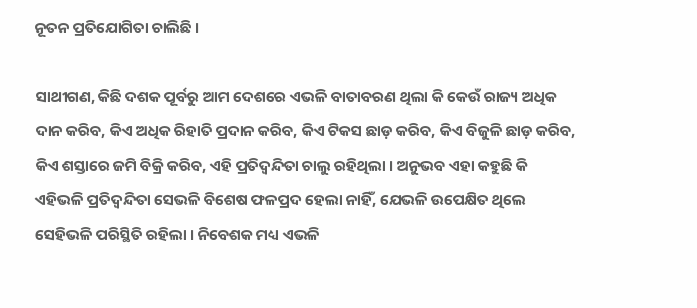ନୂତନ ପ୍ରତିଯୋଗିତା ଚାଲିଛି ।

ସାଥୀଗଣ, କିଛି ଦଶକ ପୂର୍ବରୁ ଆମ ଦେଶରେ ଏଭଳି ବାତାବରଣ ଥିଲା କି କେଉଁ ରାଜ୍ୟ ଅଧିକ ଦାନ କରିବ, କିଏ ଅଧିକ ରିହାତି ପ୍ରଦାନ କରିବ, କିଏ ଟିକସ ଛାଡ଼ କରିବ, କିଏ ବିଜୁଳି ଛାଡ଼ କରିବ, କିଏ ଶସ୍ତାରେ ଜମି ବିକ୍ରି କରିବ, ଏହି ପ୍ରତିଦ୍ୱନ୍ଦିତା ଚାଲୁ ରହିଥିଲା । ଅନୁଭବ ଏହା କହୁଛି କି ଏହିଭଳି ପ୍ରତିଦ୍ୱନ୍ଦିତା ସେଭଳି ବିଶେଷ ଫଳପ୍ରଦ ହେଲା ନାହିଁ, ଯେଭଳି ଉପେକ୍ଷିତ ଥିଲେ ସେହିଭଳି ପରିସ୍ଥିତି ରହିଲା । ନିବେଶକ ମଧ୍ୟ ଏଭଳି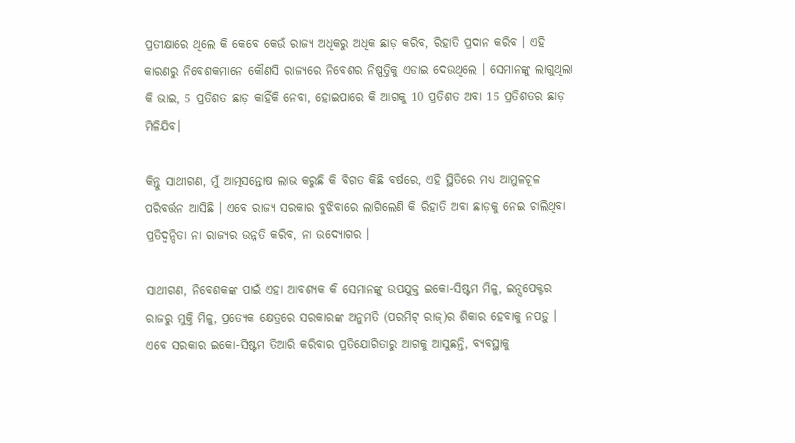ପ୍ରତୀକ୍ଷାରେ ଥିଲେ କି କେବେ କେଉଁ ରାଜ୍ୟ ଅଧିକରୁ ଅଧିକ ଛାଡ଼ କରିବ, ରିହାତି ପ୍ରଦାନ କରିବ । ଏହି କାରଣରୁ ନିବେଶକମାନେ କୌଣସି ରାଜ୍ୟରେ ନିବେଶର ନିଷ୍ପତ୍ତିକୁ ଏଡାଇ ଦେଉଥିଲେ । ସେମାନଙ୍କୁ ଲାଗୁଥିଲା କି ଭାଇ, 5 ପ୍ରତିଶତ ଛାଡ଼ କାହିଁକି ନେବା, ହୋଇପାରେ କି ଆଗକୁ 10 ପ୍ରତିଶତ ଅବା 15 ପ୍ରତିଶତର ଛାଡ଼ ମିଳିଯିବ।

କିନ୍ତୁ ସାଥୀଗଣ, ମୁଁ ଆତ୍ମସନ୍ତୋଷ ଲାଭ କରୁଛି କି ବିଗତ କିଛି ବର୍ଷରେ, ଏହି ସ୍ଥିତିରେ ମଧ୍ୟ ଆମୁଳଚୂଳ ପରିବର୍ତ୍ତନ ଆସିଛି । ଏବେ ରାଜ୍ୟ ସରକାର ବୁଝିବାରେ ଲାଗିଲେଣି କି ରିହାତି ଅବା ଛାଡ଼କୁ ନେଇ ଚାଲିଥିବା ପ୍ରତିଦ୍ୱନ୍ଦିତା ନା ରାଜ୍ୟର ଉନ୍ନତି କରିବ, ନା ଉଦ୍ୟୋଗର ।

ସାଥୀଗଣ, ନିବେଶକଙ୍କ ପାଇଁ ଏହା ଆବଶ୍ୟକ କି ସେମାନଙ୍କୁ ଉପଯୁକ୍ତ ଇକୋ-ସିଷ୍ଟମ ମିଳୁ, ଇନ୍ସପେକ୍ଟର ରାଜରୁ ମୁକ୍ତି ମିଳୁ, ପ୍ରତ୍ୟେକ କ୍ଷେତ୍ରରେ ସରକାରଙ୍କ ଅନୁମତି (ପରମିଟ୍ ରାଜ୍)ର ଶିକାର ହେବାକୁ ନପଡ଼ୁ । ଏବେ ସରକାର ଇକୋ-ସିଷ୍ଟମ ତିଆରି କରିବାର ପ୍ରତିଯୋଗିତାରୁ ଆଗକୁ ଆସୁଛନ୍ତି, ବ୍ୟବସ୍ଥାକୁ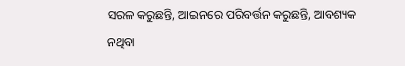ସରଳ କରୁଛନ୍ତି, ଆଇନରେ ପରିବର୍ତ୍ତନ କରୁଛନ୍ତି, ଆବଶ୍ୟକ ନଥିବା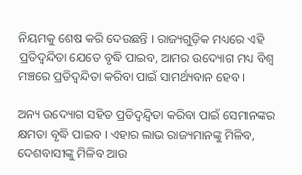ନିୟମକୁ ଶେଷ କରି ଦେଉଛନ୍ତି । ରାଜ୍ୟଗୁଡ଼ିକ ମଧ୍ୟରେ ଏହି ପ୍ରତିଦ୍ୱନ୍ଦିତା ଯେତେ ବୃଦ୍ଧି ପାଇବ, ଆମର ଉଦ୍ୟୋଗ ମଧ୍ୟ ବିଶ୍ୱ ମଞ୍ଚରେ ପ୍ରତିଦ୍ୱନ୍ଦିତା କରିବା ପାଇଁ ସାମର୍ଥ୍ୟବାନ ହେବ ।

ଅନ୍ୟ ଉଦ୍ୟୋଗ ସହିତ ପ୍ରତିଦ୍ୱନ୍ଦ୍ୱିତା କରିବା ପାଇଁ ସେମାନଙ୍କର କ୍ଷମତା ବୃଦ୍ଧି ପାଇବ । ଏହାର ଲାଭ ରାଜ୍ୟମାନଙ୍କୁ ମିଳିବ, ଦେଶବାସୀଙ୍କୁ ମିଳିବ ଆଉ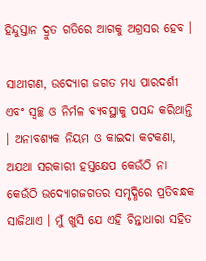ହିନ୍ଦୁସ୍ତାନ ଦ୍ରୁତ ଗତିରେ ଆଗକୁ ଅଗ୍ରସର ହେବ ।

ସାଥୀଗଣ, ଉଦ୍ୟୋଗ ଜଗତ ମଧ୍ୟ ପାରଦର୍ଶୀ ଏବଂ ସ୍ୱଚ୍ଛ ଓ ନିର୍ମଳ ବ୍ୟବସ୍ଥାକୁ ପସନ୍ଦ କରିଥାନ୍ତି । ଅନାବଶ୍ୟକ ନିୟମ ଓ କାଇଦା କଟକଣା, ଅଯଥା ସରକାରୀ ହସ୍ତକ୍ଷେପ କେଉଁଠି ନା କେଉଁଠି ଉଦ୍ୟୋଗଜଗତର ସମୃଦ୍ଧିରେ ପ୍ରତିବନ୍ଧକ ସାଜିଥାଏ । ମୁଁ ଖୁସି ଯେ ଏହି ଚିନ୍ତାଧାରା ସହିତ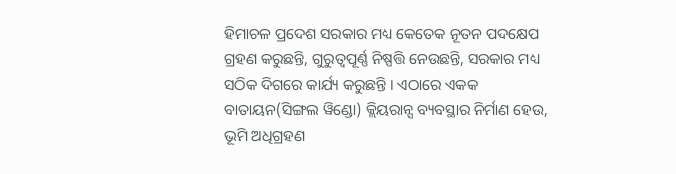ହିମାଚଳ ପ୍ରଦେଶ ସରକାର ମଧ୍ୟ କେତେକ ନୂତନ ପଦକ୍ଷେପ ଗ୍ରହଣ କରୁଛନ୍ତି, ଗୁରୁତ୍ୱପୂର୍ଣ୍ଣ ନିଷ୍ପତ୍ତି ନେଉଛନ୍ତି, ସରକାର ମଧ୍ୟ ସଠିକ ଦିଗରେ କାର୍ଯ୍ୟ କରୁଛନ୍ତି । ଏଠାରେ ଏକକ ବାତାୟନ(ସିଙ୍ଗଲ ୱିଣ୍ଡୋ) କ୍ଲିୟରାନ୍ସ ବ୍ୟବସ୍ଥାର ନିର୍ମାଣ ହେଉ, ଭୂମି ଅଧିଗ୍ରହଣ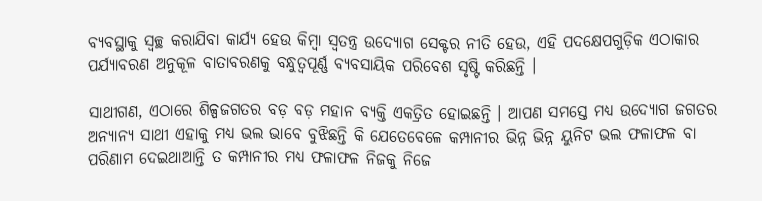ବ୍ୟବସ୍ଥାକୁ ସ୍ୱଚ୍ଛ କରାଯିବା କାର୍ଯ୍ୟ ହେଉ କିମ୍ବା ସ୍ୱତନ୍ତ୍ର ଉଦ୍ୟୋଗ ସେକ୍ଟର ନୀତି ହେଉ, ଏହି ପଦକ୍ଷେପଗୁଡ଼ିକ ଏଠାକାର ପର୍ଯ୍ୟାବରଣ ଅନୁକୂଳ ବାତାବରଣକୁ ବନ୍ଧୁତ୍ୱପୂର୍ଣ୍ଣ ବ୍ୟବସାୟିକ ପରିବେଶ ସୃଷ୍ଟି କରିଛନ୍ତି ।

ସାଥୀଗଣ, ଏଠାରେ ଶିଳ୍ପଜଗତର ବଡ଼ ବଡ଼ ମହାନ ବ୍ୟକ୍ତି ଏକତ୍ରିତ ହୋଇଛନ୍ତି । ଆପଣ ସମସ୍ତେ ମଧ୍ୟ ଉଦ୍ୟୋଗ ଜଗତର ଅନ୍ୟାନ୍ୟ ସାଥୀ ଏହାକୁ ମଧ୍ୟ ଭଲ ଭାବେ ବୁଝିଛନ୍ତି କି ଯେତେବେଳେ କମ୍ପାନୀର ଭିନ୍ନ ଭିନ୍ନ ୟୁନିଟ ଭଲ ଫଳାଫଳ ବା ପରିଣାମ ଦେଇଥାଆନ୍ତି ତ କମ୍ପାନୀର ମଧ୍ୟ ଫଳାଫଳ ନିଜକୁ ନିଜେ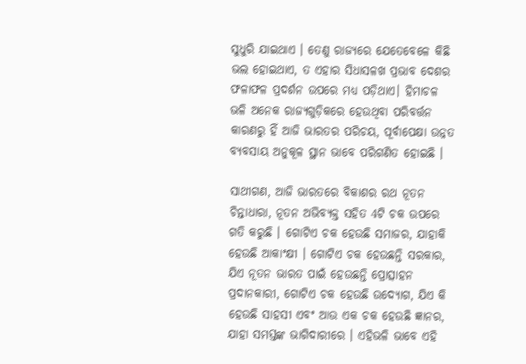ସୁଧୁରି ଯାଇଥାଏ । ତେଣୁ ରାଜ୍ୟରେ ଯେତେବେଳେ କିଛି ଭଲ ହୋଇଥାଏ, ତ ଏହାର ସିଧାସଳଖ ପ୍ରଭାବ ଦେଶର ଫଳାଫଳ ପ୍ରଦର୍ଶନ ଉପରେ ମଧ୍ୟ ପଡ଼ିଥାଏ। ହିମାଚଳ ଭଳି ଅନେକ ରାଜ୍ୟଗୁଡ଼ିକରେ ହେଉଥିବା ପରିବର୍ତ୍ତନ କାରଣରୁ ହିଁ ଆଜି ଭାରତର ପରିଚୟ, ପୂର୍ବାପେକ୍ଷା ଉନ୍ନତ ବ୍ୟବସାୟ ଅନୁକୂଳ ସ୍ଥାନ ଭାବେ ପରିଗଣିତ ହୋଇଛି ।

ସାଥୀଗଣ, ଆଜି ଭାରତରେ ବିକାଶର ରଥ ନୂତନ ଚିନ୍ତାଧାରା, ନୂତନ ଅଭିବ୍ୟକ୍ତ ସହିତ 4ଟି ଚକ ଉପରେ ଗତି କରୁଛି । ଗୋଟିଏ ଚକ ହେଉଛି ସମାଜର, ଯାହାକି ହେଉଛି ଆକାଂକ୍ଷୀ । ଗୋଟିଏ ଚକ ହେଉଛନ୍ତି ସରକାର, ଯିଏ ନୂତନ ଭାରତ ପାଇଁ ହେଉଛନ୍ତି ପ୍ରୋତ୍ସାହନ ପ୍ରଦାନକାରୀ, ଗୋଟିଏ ଚକ ହେଉଛି ଉଦ୍ୟୋଗ, ଯିଏ କି ହେଉଛି ସାହସୀ ଏବଂ ଆଉ ଏକ ଚକ ହେଉଛି ଜ୍ଞାନର, ଯାହା ସମସ୍ତଙ୍କ ଭାଗିଦାରୀରେ । ଏହିଭଳି ଭାବେ ଏହି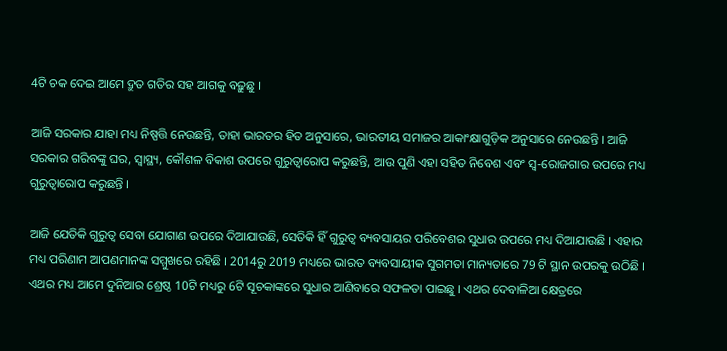4ଟି ଚକ ଦେଇ ଆମେ ଦ୍ରୁତ ଗତିର ସହ ଆଗକୁ ବଢ଼ୁଛୁ ।

ଆଜି ସରକାର ଯାହା ମଧ୍ୟ ନିଷ୍ପତ୍ତି ନେଉଛନ୍ତି, ତାହା ଭାରତର ହିତ ଅନୁସାରେ, ଭାରତୀୟ ସମାଜର ଆକାଂକ୍ଷାଗୁଡ଼ିକ ଅନୁସାରେ ନେଉଛନ୍ତି । ଆଜି ସରକାର ଗରିବଙ୍କୁ ଘର, ସ୍ୱାସ୍ଥ୍ୟ, କୌଶଳ ବିକାଶ ଉପରେ ଗୁରୁତ୍ୱାରୋପ କରୁଛନ୍ତି, ଆଉ ପୁଣି ଏହା ସହିତ ନିବେଶ ଏବଂ ସ୍ୱ-ରୋଜଗାର ଉପରେ ମଧ୍ୟ ଗୁରୁତ୍ୱାରୋପ କରୁଛନ୍ତି ।

ଆଜି ଯେତିକି ଗୁରୁତ୍ୱ ସେବା ଯୋଗାଣ ଉପରେ ଦିଆଯାଉଛି, ସେତିକି ହିଁ ଗୁରୁତ୍ୱ ବ୍ୟବସାୟର ପରିବେଶର ସୁଧାର ଉପରେ ମଧ୍ୟ ଦିଆଯାଉଛି । ଏହାର ମଧ୍ୟ ପରିଣାମ ଆପଣମାନଙ୍କ ସମ୍ମୁଖରେ ରହିଛି । 2014ରୁ 2019 ମଧ୍ୟରେ ଭାରତ ବ୍ୟବସାୟୀକ ସୁଗମତା ମାନ୍ୟତାରେ 79 ଟି ସ୍ଥାନ ଉପରକୁ ଉଠିଛି । ଏଥର ମଧ୍ୟ ଆମେ ଦୁନିଆର ଶ୍ରେଷ୍ଠ 10ଟି ମଧ୍ୟରୁ 6ଟି ସୂଚକାଙ୍କରେ ସୁଧାର ଆଣିବାରେ ସଫଳତା ପାଇଛୁ । ଏଥର ଦେବାଳିଆ କ୍ଷେତ୍ରରେ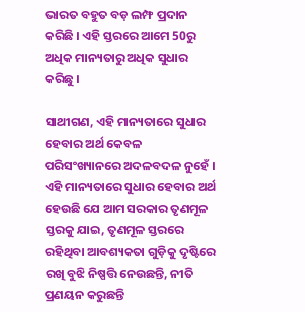ଭାରତ ବହୁତ ବଡ଼ ଲମ୍ଫ ପ୍ରଦାନ କରିଛି । ଏହି ସ୍ତରରେ ଆମେ 50ରୁ ଅଧିକ ମାନ୍ୟତାରୁ ଅଧିକ ସୁଧାର କରିଛୁ ।

ସାଥୀଗଣ, ଏହି ମାନ୍ୟତାରେ ସୁଧାର ହେବାର ଅର୍ଥ କେବଳ ପରିସଂଖ୍ୟାନରେ ଅଦଳବଦଳ ନୁହେଁ । ଏହି ମାନ୍ୟତାରେ ସୁଧାର ହେବାର ଅର୍ଥ ହେଉଛି ଯେ ଆମ ସରକାର ତୃଣମୂଳ ସ୍ତରକୁ ଯାଇ, ତୃଣମୂଳ ସ୍ତରରେ ରହିଥିବା ଆବଶ୍ୟକତା ଗୁଡ଼ିକୁ ଦୃଷ୍ଟିରେ ରଖି ବୁଝି ନିଷ୍ପତ୍ତି ନେଉଛନ୍ତି, ନୀତି ପ୍ରଣୟନ କରୁଛନ୍ତି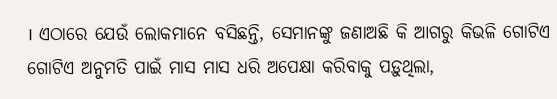। ଏଠାରେ ଯେଉଁ ଲୋକମାନେ ବସିଛନ୍ତି, ସେମାନଙ୍କୁ ଜଣାଅଛି କି ଆଗରୁ କିଭଳି ଗୋଟିଏ ଗୋଟିଏ ଅନୁମତି ପାଇଁ ମାସ ମାସ ଧରି ଅପେକ୍ଷା କରିବାକୁ ପଡ଼ୁଥିଲା,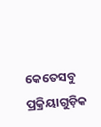କେତେସବୁ ପ୍ରକ୍ରିୟାଗୁଡ଼ିକ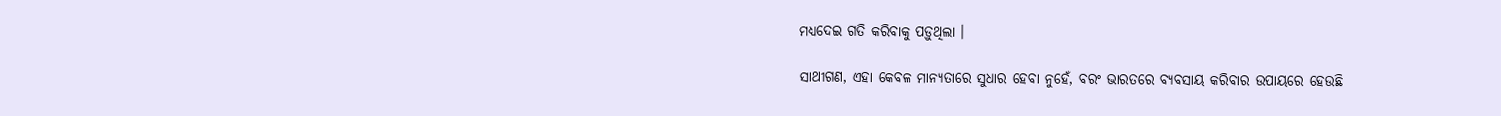ମଧ୍ୟଦେଇ ଗତି କରିବାକୁ ପଡ଼ୁଥିଲା ।

ସାଥୀଗଣ, ଏହା କେବଳ ମାନ୍ୟତାରେ ସୁଧାର ହେବା ନୁହେଁ, ବରଂ ଭାରତରେ ବ୍ୟବସାୟ କରିବାର ଉପାୟରେ ହେଉଛି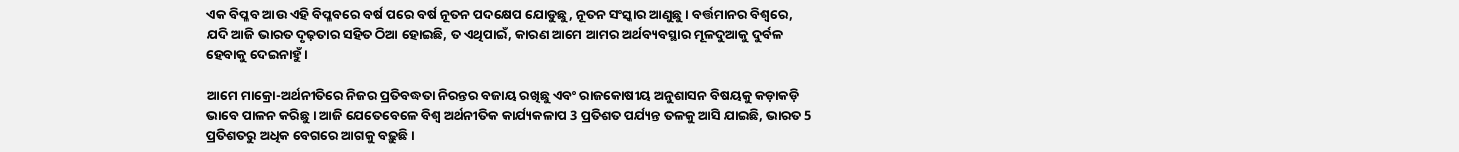ଏକ ବିପ୍ଳବ ଆଉ ଏହି ବିପ୍ଳବରେ ବର୍ଷ ପରେ ବର୍ଷ ନୂତନ ପଦକ୍ଷେପ ଯୋଡୁଛୁ, ନୂତନ ସଂସ୍କାର ଆଣୁଛୁ । ବର୍ତ୍ତମାନର ବିଶ୍ଵରେ, ଯଦି ଆଜି ଭାରତ ଦୃଢ଼ତାର ସହିତ ଠିଆ ହୋଇଛି, ତ ଏଥିପାଇଁ, କାରଣ ଆମେ ଆମର ଅର୍ଥବ୍ୟବସ୍ଥାର ମୂଳଦୁଆକୁ ଦୁର୍ବଳ ହେବାକୁ ଦେଇନାହୁଁ ।

ଆମେ ମାକ୍ରୋ-ଅର୍ଥନୀତିରେ ନିଜର ପ୍ରତିବଦ୍ଧତା ନିରନ୍ତର ବଜାୟ ରଖିଛୁ ଏବଂ ରାଜକୋଷୀୟ ଅନୁଶାସନ ବିଷୟକୁ କଡ଼ାକଡ଼ି ଭାବେ ପାଳନ କରିଛୁ । ଆଜି ଯେତେବେଳେ ବିଶ୍ୱ ଅର୍ଥନୀତିକ କାର୍ଯ୍ୟକଳାପ 3 ପ୍ରତିଶତ ପର୍ଯ୍ୟନ୍ତ ତଳକୁ ଆସି ଯାଇଛି, ଭାରତ 5 ପ୍ରତିଶତରୁ ଅଧିକ ବେଗରେ ଆଗକୁ ବଢ଼ୁଛି ।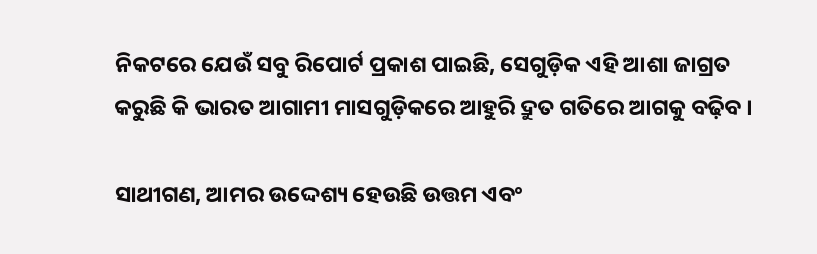ନିକଟରେ ଯେଉଁ ସବୁ ରିପୋର୍ଟ ପ୍ରକାଶ ପାଇଛି, ସେଗୁଡ଼ିକ ଏହି ଆଶା ଜାଗ୍ରତ କରୁଛି କି ଭାରତ ଆଗାମୀ ମାସଗୁଡ଼ିକରେ ଆହୁରି ଦ୍ରୁତ ଗତିରେ ଆଗକୁ ବଢ଼ିବ ।

ସାଥୀଗଣ, ଆମର ଉଦ୍ଦେଶ୍ୟ ହେଉଛି ଉତ୍ତମ ଏବଂ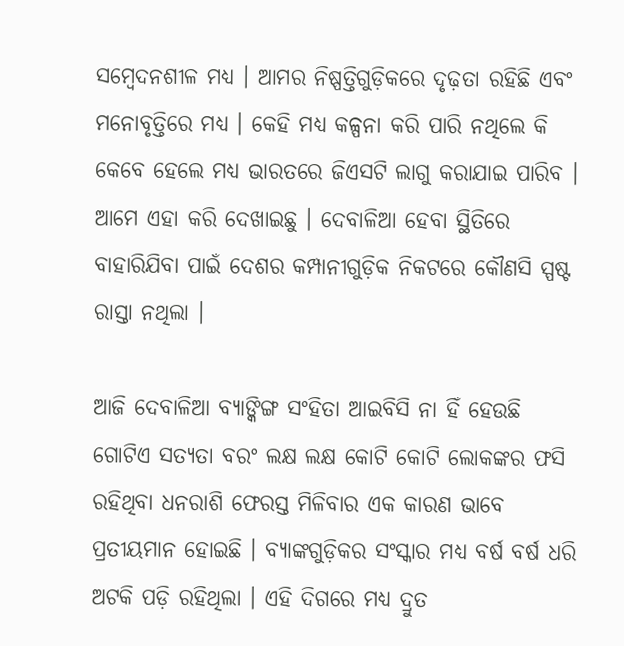ସମ୍ବେଦନଶୀଳ ମଧ୍ୟ । ଆମର ନିଷ୍ପତ୍ତିଗୁଡ଼ିକରେ ଦୃଢ଼ତା ରହିଛି ଏବଂ ମନୋବୃତ୍ତିରେ ମଧ୍ୟ । କେହି ମଧ୍ୟ କଳ୍ପନା କରି ପାରି ନଥିଲେ କି କେବେ ହେଲେ ମଧ୍ୟ ଭାରତରେ ଜିଏସଟି ଲାଗୁ କରାଯାଇ ପାରିବ । ଆମେ ଏହା କରି ଦେଖାଇଛୁ । ଦେବାଳିଆ ହେବା ସ୍ଥିତିରେ ବାହାରିଯିବା ପାଇଁ ଦେଶର କମ୍ପାନୀଗୁଡ଼ିକ ନିକଟରେ କୌଣସି ସ୍ପଷ୍ଟ ରାସ୍ତା ନଥିଲା ।

ଆଜି ଦେବାଳିଆ ବ୍ୟାଙ୍କିଙ୍ଗ ସଂହିତା ଆଇବିସି ନା ହିଁ ହେଉଛି ଗୋଟିଏ ସତ୍ୟତା ବରଂ ଲକ୍ଷ ଲକ୍ଷ କୋଟି କୋଟି ଲୋକଙ୍କର ଫସି ରହିଥିବା ଧନରାଶି ଫେରସ୍ତ ମିଳିବାର ଏକ କାରଣ ଭାବେ ପ୍ରତୀୟମାନ ହୋଇଛି । ବ୍ୟାଙ୍କଗୁଡ଼ିକର ସଂସ୍କାର ମଧ୍ୟ ବର୍ଷ ବର୍ଷ ଧରି ଅଟକି ପଡ଼ି ରହିଥିଲା । ଏହି ଦିଗରେ ମଧ୍ୟ ଦ୍ରୁତ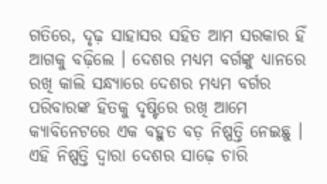ଗତିରେ, ଦୃଢ଼ ସାହାସର ସହିତ ଆମ ସରକାର ହିଁ ଆଗକୁ ବଢ଼ିଲେ । ଦେଶର ମଧ୍ୟମ ବର୍ଗଙ୍କୁ ଧ୍ୟାନରେ ରଖି କାଲି ସନ୍ଧ୍ୟାରେ ଦେଶର ମଧ୍ୟମ ବର୍ଗର ପରିବାରଙ୍କ ହିତକୁ ଦୃଷ୍ଟିରେ ରଖି ଆମେ କ୍ୟାବିନେଟରେ ଏକ ବହୁତ ବଡ଼ ନିଷ୍ପତ୍ତି ନେଇଛୁ । ଏହି ନିଷ୍ପତ୍ତି ଦ୍ୱାରା ଦେଶର ସାଢ଼େ ଚାରି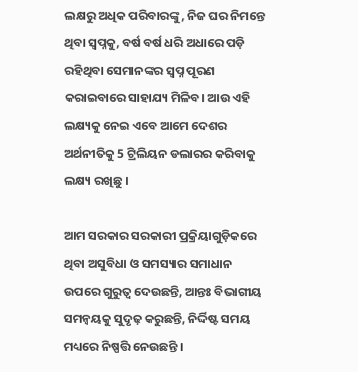ଲକ୍ଷରୁ ଅଧିକ ପରିବାରଙ୍କୁ, ନିଜ ଘର ନିମନ୍ତେ ଥିବା ସ୍ୱପ୍ନକୁ, ବର୍ଷ ବର୍ଷ ଧରି ଅଧାରେ ପଡ଼ି ରହିଥିବା ସେମାନଙ୍କର ସ୍ୱପ୍ନ ପୂରଣ କରାଇବାରେ ସାହାଯ୍ୟ ମିଳିବ। ଆଉ ଏହି ଲକ୍ଷ୍ୟକୁ ନେଇ ଏବେ ଆମେ ଦେଶର ଅର୍ଥନୀତିକୁ 5 ଟ୍ରିଲିୟନ ଡଲାରର କରିବାକୁ ଲକ୍ଷ୍ୟ ରଖିଛୁ ।

ଆମ ସରକାର ସରକାରୀ ପ୍ରକ୍ରିୟାଗୁଡ଼ିକରେ ଥିବା ଅସୁବିଧା ଓ ସମସ୍ୟାର ସମାଧାନ ଉପରେ ଗୁରୁତ୍ୱ ଦେଉଛନ୍ତି, ଆନ୍ତଃ ବିଭାଗୀୟ ସମନ୍ୱୟକୁ ସୁଦୃଢ଼ କରୁଛନ୍ତି, ନିର୍ଦ୍ଦିଷ୍ଟ ସମୟ ମଧ୍ୟରେ ନିଷ୍ପତ୍ତି ନେଉଛନ୍ତି ।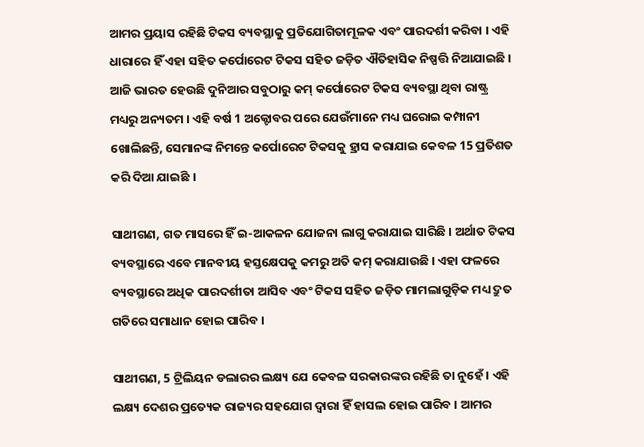ଆମର ପ୍ରୟାସ ରହିଛି ଟିକସ ବ୍ୟବସ୍ଥାକୁ ପ୍ରତିଯୋଗିତାମୂଳକ ଏବଂ ପାରଦର୍ଶୀ କରିବା । ଏହି ଧାରାରେ ହିଁ ଏହା ସହିତ କର୍ପୋରେଟ ଟିକସ ସହିତ ଜଡ଼ିତ ଐତିହାସିକ ନିଷ୍ପତ୍ତି ନିଆଯାଇଛି । ଆଜି ଭାରତ ହେଉଛି ଦୁନିଆର ସବୁଠାରୁ କମ୍ କର୍ପୋରେଟ ଟିକସ ବ୍ୟବସ୍ଥା ଥିବା ରାଷ୍ଟ୍ର ମଧ୍ୟରୁ ଅନ୍ୟତମ । ଏହି ବର୍ଷ 1 ଅକ୍ଟୋବର ପରେ ଯେଉଁମାନେ ମଧ୍ୟ ଘରୋଇ କମ୍ପାନୀ ଖୋଲିଛନ୍ତି, ସେମାନଙ୍କ ନିମନ୍ତେ କର୍ପୋରେଟ ଟିକସକୁ ହ୍ରାସ କରାଯାଇ କେବଳ 15 ପ୍ରତିଶତ କରି ଦିଆ ଯାଇଛି ।

ସାଥୀଗଣ, ଗତ ମାସରେ ହିଁ ଇ-ଆକଳନ ଯୋଜନା ଲାଗୁ କରାଯାଇ ସାରିଛି । ଅର୍ଥାତ ଟିକସ ବ୍ୟବସ୍ଥାରେ ଏବେ ମାନବୀୟ ହସ୍ତକ୍ଷେପକୁ କମରୁ ଅତି କମ୍ କରାଯାଉଛି । ଏହା ଫଳରେ ବ୍ୟବସ୍ଥାରେ ଅଧିକ ପାରଦର୍ଶୀତା ଆସିବ ଏବଂ ଟିକସ ସହିତ ଜଡ଼ିତ ମାମଲାଗୁଡ଼ିକ ମଧ୍ୟ ଦ୍ରୁତ ଗତିରେ ସମାଧାନ ହୋଇ ପାରିବ ।

ସାଥୀଗଣ, 5 ଟ୍ରିଲିୟନ ଡଲାରର ଲକ୍ଷ୍ୟ ଯେ କେବଳ ସରକାରଙ୍କର ରହିଛି ତା ନୁହେଁ । ଏହି ଲକ୍ଷ୍ୟ ଦେଶର ପ୍ରତ୍ୟେକ ରାଜ୍ୟର ସହଯୋଗ ଦ୍ୱାରା ହିଁ ହାସଲ ହୋଇ ପାରିବ । ଆମର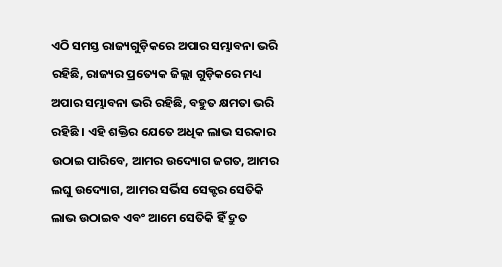ଏଠି ସମସ୍ତ ରାଜ୍ୟଗୁଡ଼ିକରେ ଅପାର ସମ୍ଭାବନା ଭରି ରହିଛି, ରାଜ୍ୟର ପ୍ରତ୍ୟେକ ଜିଲ୍ଲା ଗୁଡ଼ିକରେ ମଧ୍ୟ ଅପାର ସମ୍ଭାବନା ଭରି ରହିଛି, ବହୁତ କ୍ଷମତା ଭରି ରହିଛି । ଏହି ଶକ୍ତିର ଯେତେ ଅଧିକ ଲାଭ ସରକାର ଉଠାଇ ପାରିବେ, ଆମର ଉଦ୍ୟୋଗ ଜଗତ, ଆମର ଲଘୁ ଉଦ୍ୟୋଗ, ଆମର ସର୍ଭିସ ସେକ୍ଟର ସେତିକି ଲାଭ ଉଠାଇବ ଏବଂ ଆମେ ସେତିକି ହିଁ ଦ୍ରୁତ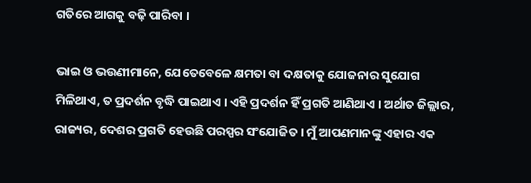ଗତିରେ ଆଗକୁ ବଢ଼ି ପାରିବା ।

ଭାଇ ଓ ଭଉଣୀମାନେ, ଯେତେବେଳେ କ୍ଷମତା ବା ଦକ୍ଷତାକୁ ଯୋଜନାର ସୁଯୋଗ ମିଳିଥାଏ, ତ ପ୍ରଦର୍ଶନ ବୃଦ୍ଧି ପାଇଥାଏ । ଏହି ପ୍ରଦର୍ଶନ ହିଁ ପ୍ରଗତି ଆଣିଥାଏ । ଅର୍ଥାତ ଜିଲ୍ଲାର, ରାଜ୍ୟର, ଦେଶର ପ୍ରଗତି ହେଉଛି ପରସ୍ପର ସଂଯୋଜିତ । ମୁଁ ଆପଣମାନଙ୍କୁ ଏହାର ଏକ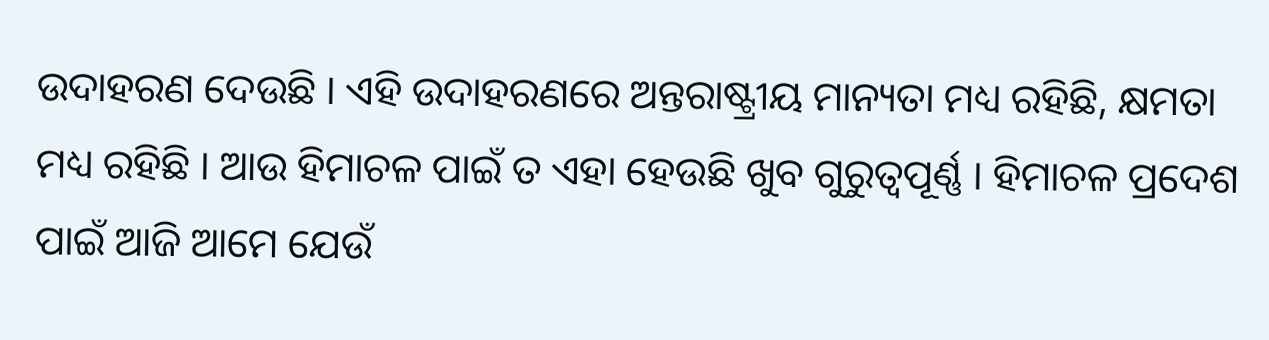ଉଦାହରଣ ଦେଉଛି । ଏହି ଉଦାହରଣରେ ଅନ୍ତରାଷ୍ଟ୍ରୀୟ ମାନ୍ୟତା ମଧ୍ୟ ରହିଛି, କ୍ଷମତା ମଧ୍ୟ ରହିଛି । ଆଉ ହିମାଚଳ ପାଇଁ ତ ଏହା ହେଉଛି ଖୁବ ଗୁରୁତ୍ୱପୂର୍ଣ୍ଣ । ହିମାଚଳ ପ୍ରଦେଶ ପାଇଁ ଆଜି ଆମେ ଯେଉଁ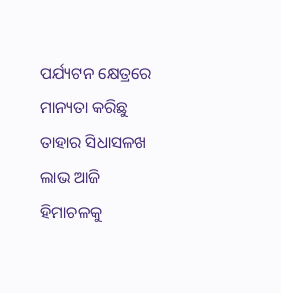ପର୍ଯ୍ୟଟନ କ୍ଷେତ୍ରରେ ମାନ୍ୟତା କରିଛୁ ତାହାର ସିଧାସଳଖ ଲାଭ ଆଜି ହିମାଚଳକୁ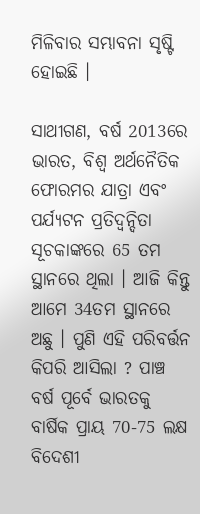ମିଳିବାର ସମ୍ଭାବନା ସୃଷ୍ଟି ହୋଇଛି ।

ସାଥୀଗଣ, ବର୍ଷ 2013ରେ ଭାରତ, ବିଶ୍ୱ ଅର୍ଥନୈତିକ ଫୋରମର ଯାତ୍ରା ଏବଂ ପର୍ଯ୍ୟଟନ ପ୍ରତିଦ୍ୱନ୍ଦିତା ସୂଚକାଙ୍କରେ 65 ତମ ସ୍ଥାନରେ ଥିଲା । ଆଜି କିନ୍ତୁ ଆମେ 34ତମ ସ୍ଥାନରେ ଅଛୁ । ପୁଣି ଏହି ପରିବର୍ତ୍ତନ କିପରି ଆସିଲା ? ପାଞ୍ଚ ବର୍ଷ ପୂର୍ବେ ଭାରତକୁ ବାର୍ଷିକ ପ୍ରାୟ 70-75 ଲକ୍ଷ ବିଦେଶୀ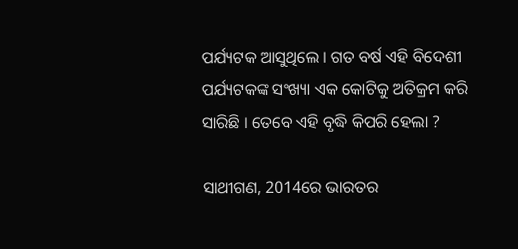ପର୍ଯ୍ୟଟକ ଆସୁଥିଲେ । ଗତ ବର୍ଷ ଏହି ବିଦେଶୀ ପର୍ଯ୍ୟଟକଙ୍କ ସଂଖ୍ୟା ଏକ କୋଟିକୁ ଅତିକ୍ରମ କରି ସାରିଛି । ତେବେ ଏହି ବୃଦ୍ଧି କିପରି ହେଲା ?

ସାଥୀଗଣ, 2014ରେ ଭାରତର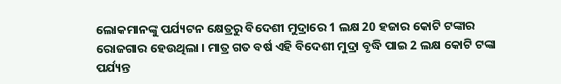ଲୋକମାନଙ୍କୁ ପର୍ଯ୍ୟଟନ କ୍ଷେତ୍ରରୁ ବିଦେଶୀ ମୁଦ୍ରାରେ 1 ଲକ୍ଷ 20 ହଜାର କୋଟି ଟଙ୍କାର ରୋଜଗାର ହେଉଥିଲା । ମାତ୍ର ଗତ ବର୍ଷ ଏହି ବିଦେଶୀ ମୁଦ୍ରା ବୃଦ୍ଧି ପାଇ 2 ଲକ୍ଷ କୋଟି ଟଙ୍କା ପର୍ଯ୍ୟନ୍ତ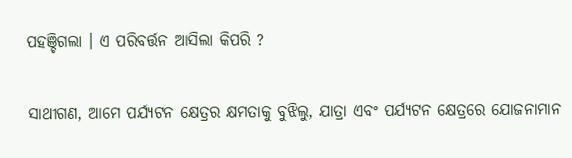ପହଞ୍ଚିଗଲା । ଏ ପରିବର୍ତ୍ତନ ଆସିଲା କିପରି ?

ସାଥୀଗଣ, ଆମେ ପର୍ଯ୍ୟଟନ କ୍ଷେତ୍ରର କ୍ଷମତାକୁ ବୁଝିଲୁ, ଯାତ୍ରା ଏବଂ ପର୍ଯ୍ୟଟନ କ୍ଷେତ୍ରରେ ଯୋଜନାମାନ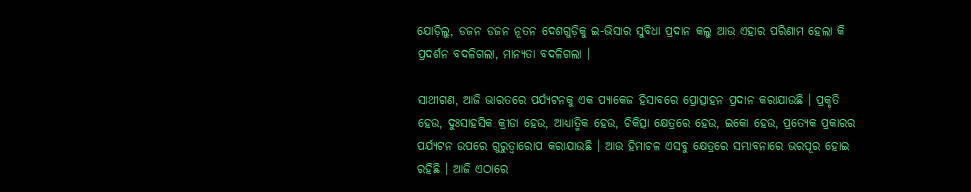ଯୋଡ଼ିଲୁ, ଡଜନ ଡଜନ ନୂତନ ଦେଶଗୁଡ଼ିକୁ ଇ-ଭିସାର ସୁବିଧା ପ୍ରଦାନ କଲୁ ଆଉ ଏହାର ପରିଣାମ ହେଲା କି ପ୍ରଦର୍ଶନ ବଦଳିଗଲା, ମାନ୍ୟତା ବଦଳିଗଲା ।

ସାଥୀଗଣ, ଆଜି ଭାରତରେ ପର୍ଯ୍ୟଟନକୁ ଏକ ପ୍ୟାକେଜ ହିସାବରେ ପ୍ରୋତ୍ସାହନ ପ୍ରଦାନ କରାଯାଉଛି । ପ୍ରକୃତି ହେଉ, ଦୁଃସାହସିକ କ୍ରୀଡା ହେଉ, ଆଧ୍ୟାତ୍ମିକ ହେଉ, ଚିକିତ୍ସା କ୍ଷେତ୍ରରେ ହେଉ, ଇକୋ ହେଉ, ପ୍ରତ୍ୟେକ ପ୍ରକାରର ପର୍ଯ୍ୟଟନ ଉପରେ ଗୁରୁତ୍ୱାରୋପ କରାଯାଉଛି । ଆଉ ହିମାଚଳ ଏସବୁ କ୍ଷେତ୍ରରେ ସମ୍ଭାବନାରେ ଭରପୂର ହୋଇ ରହିଛି । ଆଜି ଏଠାରେ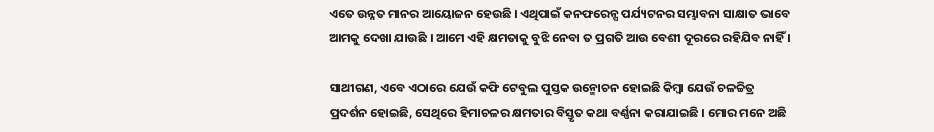ଏତେ ଉନ୍ନତ ମାନର ଆୟୋଜନ ହେଉଛି । ଏଥିପାଇଁ କନଫରେନ୍ସ ପର୍ଯ୍ୟଟନର ସମ୍ଭାବନା ସାକ୍ଷାତ ଭାବେ ଆମକୁ ଦେଖା ଯାଉଛି । ଆମେ ଏହି କ୍ଷମତାକୁ ବୁଝି ନେବା ତ ପ୍ରଗତି ଆଉ ବେଶୀ ଦୂରରେ ରହିଯିବ ନାହିଁ ।

ସାଥୀଗଣ, ଏବେ ଏଠାରେ ଯେଉଁ କଫି ଟେବୁଲ ପୁସ୍ତକ ଉନ୍ମୋଚନ ହୋଇଛି କିମ୍ବା ଯେଉଁ ଚଳଚ୍ଚିତ୍ର ପ୍ରଦର୍ଶନ ହୋଇଛି, ସେଥିରେ ହିମାଚଳର କ୍ଷମତାର ବିସ୍ତୃତ କଥା ବର୍ଣ୍ଣନା କରାଯାଇଛି । ମୋର ମନେ ଅଛି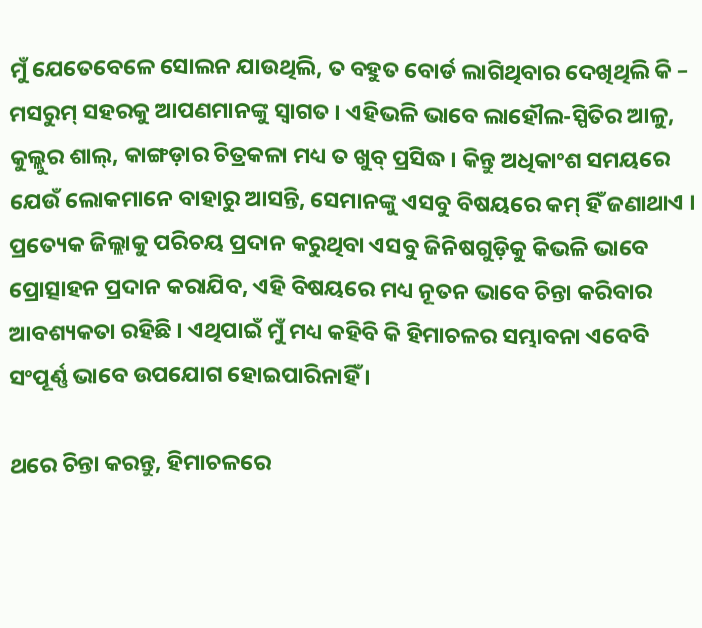ମୁଁ ଯେତେବେଳେ ସୋଲନ ଯାଉଥିଲି, ତ ବହୁତ ବୋର୍ଡ ଲାଗିଥିବାର ଦେଖିଥିଲି କି – ମସରୁମ୍ ସହରକୁ ଆପଣମାନଙ୍କୁ ସ୍ୱାଗତ । ଏହିଭଳି ଭାବେ ଲାହୌଲ-ସ୍ପିତିର ଆଳୁ, କୁଲ୍ଲୁର ଶାଲ୍, କାଙ୍ଗଡ଼ାର ଚିତ୍ରକଳା ମଧ୍ୟ ତ ଖୁବ୍ ପ୍ରସିଦ୍ଧ । କିନ୍ତୁ ଅଧିକାଂଶ ସମୟରେ ଯେଉଁ ଲୋକମାନେ ବାହାରୁ ଆସନ୍ତି, ସେମାନଙ୍କୁ ଏସବୁ ବିଷୟରେ କମ୍ ହିଁ ଜଣାଥାଏ । ପ୍ରତ୍ୟେକ ଜିଲ୍ଲାକୁ ପରିଚୟ ପ୍ରଦାନ କରୁଥିବା ଏସବୁ ଜିନିଷଗୁଡ଼ିକୁ କିଭଳି ଭାବେ ପ୍ରୋତ୍ସାହନ ପ୍ରଦାନ କରାଯିବ, ଏହି ବିଷୟରେ ମଧ୍ୟ ନୂତନ ଭାବେ ଚିନ୍ତା କରିବାର ଆବଶ୍ୟକତା ରହିଛି । ଏଥିପାଇଁ ମୁଁ ମଧ୍ୟ କହିବି କି ହିମାଚଳର ସମ୍ଭାବନା ଏବେବି ସଂପୂର୍ଣ୍ଣ ଭାବେ ଉପଯୋଗ ହୋଇପାରିନାହିଁ ।

ଥରେ ଚିନ୍ତା କରନ୍ତୁ, ହିମାଚଳରେ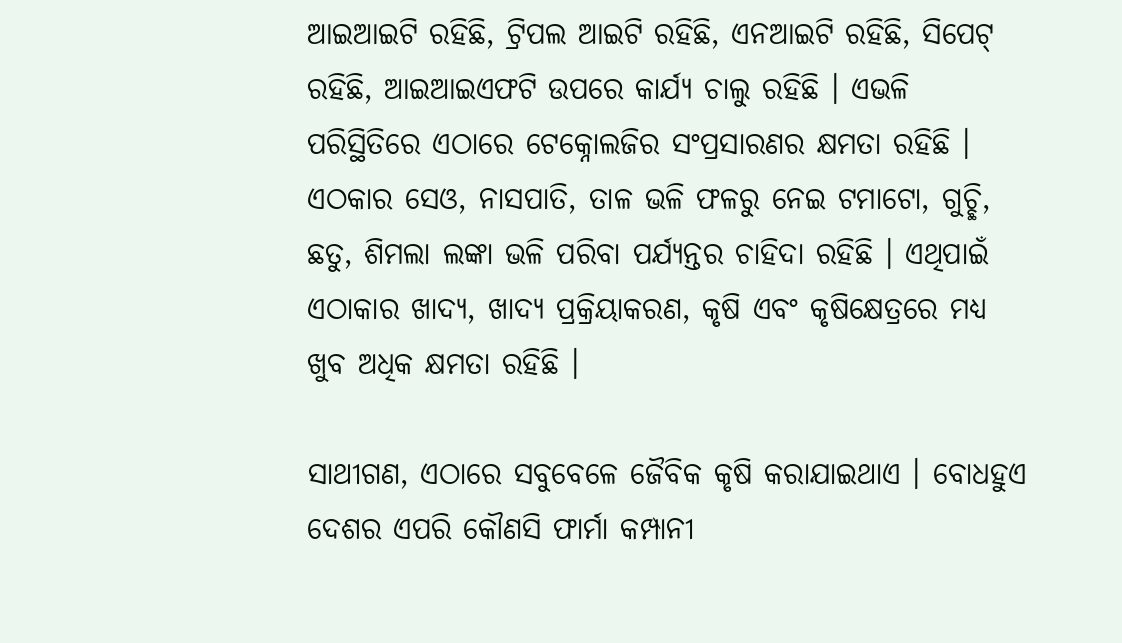ଆଇଆଇଟି ରହିଛି, ଟ୍ରିପଲ ଆଇଟି ରହିଛି, ଏନଆଇଟି ରହିଛି, ସିପେଟ୍ ରହିଛି, ଆଇଆଇଏଫଟି ଉପରେ କାର୍ଯ୍ୟ ଚାଲୁ ରହିଛି । ଏଭଳି ପରିସ୍ଥିତିରେ ଏଠାରେ ଟେକ୍ନୋଲଜିର ସଂପ୍ରସାରଣର କ୍ଷମତା ରହିଛି । ଏଠକାର ସେଓ, ନାସପାତି, ତାଳ ଭଳି ଫଳରୁ ନେଇ ଟମାଟୋ, ଗୁଚ୍ଛି, ଛତୁ, ଶିମଲା ଲଙ୍କା ଭଳି ପରିବା ପର୍ଯ୍ୟନ୍ତର ଚାହିଦା ରହିଛି । ଏଥିପାଇଁ ଏଠାକାର ଖାଦ୍ୟ, ଖାଦ୍ୟ ପ୍ରକ୍ରିୟାକରଣ, କୃଷି ଏବଂ କୃଷିକ୍ଷେତ୍ରରେ ମଧ୍ୟ ଖୁବ ଅଧିକ କ୍ଷମତା ରହିଛି ।

ସାଥୀଗଣ, ଏଠାରେ ସବୁବେଳେ ଜୈବିକ କୃଷି କରାଯାଇଥାଏ । ବୋଧହୁଏ ଦେଶର ଏପରି କୌଣସି ଫାର୍ମା କମ୍ପାନୀ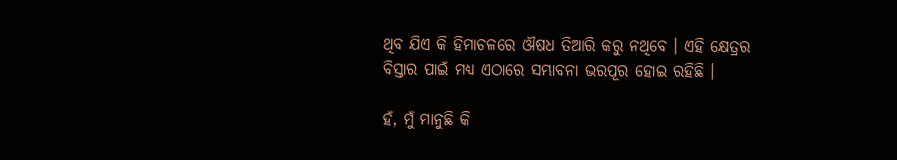ଥିବ ଯିଏ କି ହିମାଚଳରେ ଔଷଧ ତିଆରି କରୁ ନଥିବେ । ଏହି କ୍ଷେତ୍ରର ବିସ୍ତାର ପାଇଁ ମଧ୍ୟ ଏଠାରେ ସମ୍ଭାବନା ଭରପୂର ହୋଇ ରହିଛି ।

ହଁ, ମୁଁ ମାନୁଛି କି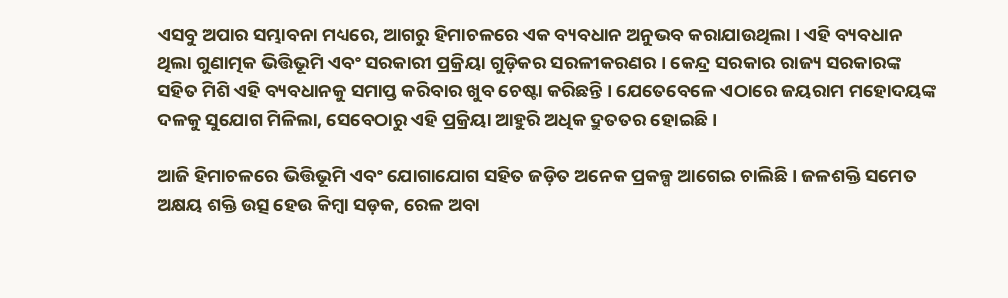ଏସବୁ ଅପାର ସମ୍ଭାବନା ମଧ୍ୟରେ, ଆଗରୁ ହିମାଚଳରେ ଏକ ବ୍ୟବଧାନ ଅନୁଭବ କରାଯାଉଥିଲା । ଏହି ବ୍ୟବଧାନ ଥିଲା ଗୁଣାତ୍ମକ ଭିତ୍ତିଭୂମି ଏବଂ ସରକାରୀ ପ୍ରକ୍ରିୟା ଗୁଡ଼ିକର ସରଳୀକରଣର । କେନ୍ଦ୍ର ସରକାର ରାଜ୍ୟ ସରକାରଙ୍କ ସହିତ ମିଶି ଏହି ବ୍ୟବଧାନକୁ ସମାପ୍ତ କରିବାର ଖୁବ ଚେଷ୍ଟା କରିଛନ୍ତି । ଯେତେବେଳେ ଏଠାରେ ଜୟରାମ ମହୋଦୟଙ୍କ ଦଳକୁ ସୁଯୋଗ ମିଳିଲା, ସେବେଠାରୁ ଏହି ପ୍ରକ୍ରିୟା ଆହୁରି ଅଧିକ ଦ୍ରୁତତର ହୋଇଛି ।

ଆଜି ହିମାଚଳରେ ଭିତ୍ତିଭୂମି ଏବଂ ଯୋଗାଯୋଗ ସହିତ ଜଡ଼ିତ ଅନେକ ପ୍ରକଳ୍ପ ଆଗେଇ ଚାଲିଛି । ଜଳଶକ୍ତି ସମେତ ଅକ୍ଷୟ ଶକ୍ତି ଉତ୍ସ ହେଉ କିମ୍ବା ସଡ଼କ, ରେଳ ଅବା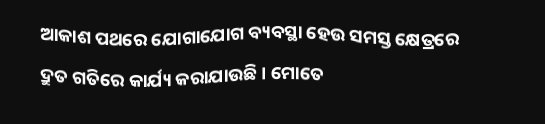ଆକାଶ ପଥରେ ଯୋଗାଯୋଗ ବ୍ୟବସ୍ଥା ହେଉ ସମସ୍ତ କ୍ଷେତ୍ରରେ ଦ୍ରୁତ ଗତିରେ କାର୍ଯ୍ୟ କରାଯାଉଛି । ମୋତେ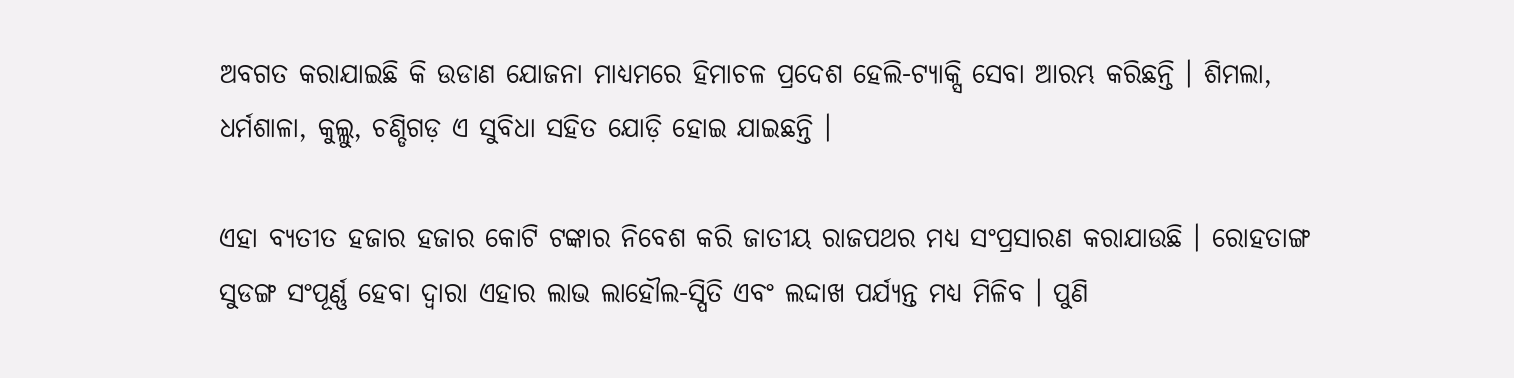ଅବଗତ କରାଯାଇଛି କି ଉଡାଣ ଯୋଜନା ମାଧ୍ୟମରେ ହିମାଚଳ ପ୍ରଦେଶ ହେଲି-ଟ୍ୟାକ୍ସି ସେବା ଆରମ୍ଭ କରିଛନ୍ତି । ଶିମଲା, ଧର୍ମଶାଳା, କୁଲ୍ଲୁ, ଚଣ୍ଡିଗଡ଼ ଏ ସୁବିଧା ସହିତ ଯୋଡ଼ି ହୋଇ ଯାଇଛନ୍ତି ।

ଏହା ବ୍ୟତୀତ ହଜାର ହଜାର କୋଟି ଟଙ୍କାର ନିବେଶ କରି ଜାତୀୟ ରାଜପଥର ମଧ୍ୟ ସଂପ୍ରସାରଣ କରାଯାଉଛି । ରୋହତାଙ୍ଗ ସୁଡଙ୍ଗ ସଂପୂର୍ଣ୍ଣ ହେବା ଦ୍ୱାରା ଏହାର ଲାଭ ଲାହୌଲ-ସ୍ପିତି ଏବଂ ଲଦ୍ଦାଖ ପର୍ଯ୍ୟନ୍ତ ମଧ୍ୟ ମିଳିବ । ପୁଣି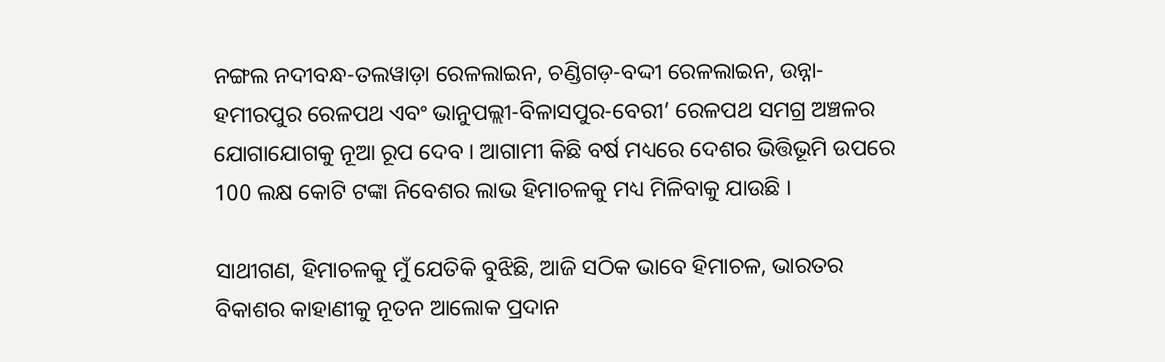ନଙ୍ଗଲ ନଦୀବନ୍ଧ-ତଲୱାଡ଼ା ରେଳଲାଇନ, ଚଣ୍ଡିଗଡ଼-ବଦ୍ଦୀ ରେଳଲାଇନ, ଉନ୍ନା-ହମୀରପୁର ରେଳପଥ ଏବଂ ଭାନୁପଲ୍ଲୀ-ବିଳାସପୁର-ବେରୀ’ ରେଳପଥ ସମଗ୍ର ଅଞ୍ଚଳର ଯୋଗାଯୋଗକୁ ନୂଆ ରୂପ ଦେବ । ଆଗାମୀ କିଛି ବର୍ଷ ମଧ୍ୟରେ ଦେଶର ଭିତ୍ତିଭୂମି ଉପରେ 100 ଲକ୍ଷ କୋଟି ଟଙ୍କା ନିବେଶର ଲାଭ ହିମାଚଳକୁ ମଧ୍ୟ ମିଳିବାକୁ ଯାଉଛି ।

ସାଥୀଗଣ, ହିମାଚଳକୁ ମୁଁ ଯେତିକି ବୁଝିଛି, ଆଜି ସଠିକ ଭାବେ ହିମାଚଳ, ଭାରତର ବିକାଶର କାହାଣୀକୁ ନୂତନ ଆଲୋକ ପ୍ରଦାନ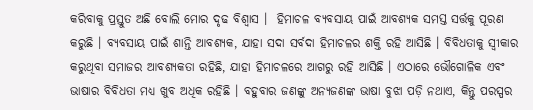କରିବାକୁ ପ୍ରସ୍ତୁତ ଅଛି ବୋଲି ମୋର ଦୃଢ ବିଶ୍ଵାସ ।  ହିମାଚଳ ବ୍ୟବସାୟ ପାଇଁ ଆବଶ୍ୟକ ସମସ୍ତ ସର୍ତ୍ତକୁ ପୂରଣ କରୁଛି । ବ୍ୟବସାୟ ପାଇଁ ଶାନ୍ତି ଆବଶ୍ୟକ, ଯାହା ସଦା ସର୍ବଦା ହିମାଚଳର ଶକ୍ତି ରହି ଆସିଛି । ବିବିଧତାକୁ ସ୍ୱୀକାର କରୁଥିବା ସମାଜର ଆବଶ୍ୟକତା ରହିଛି, ଯାହା ହିମାଚଳରେ ଆଗରୁ ରହି ଆସିଛି । ଏଠାରେ ଭୌଗୋଳିକ ଏବଂ ଭାଷାର ବିବିଧତା ମଧ୍ୟ ଖୁବ ଅଧିକ ରହିଛି । ବହୁବାର ଜଣଙ୍କୁ ଅନ୍ୟଜଣଙ୍କ ଭାଷା ବୁଝା ପଡ଼ି ନଥାଏ, କିନ୍ତୁ ପରସ୍ପର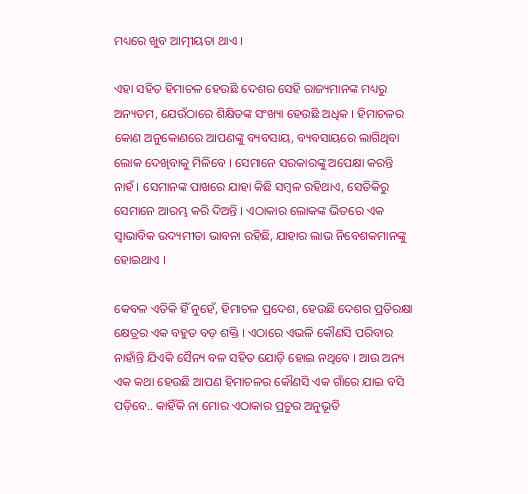ମଧ୍ୟରେ ଖୁବ ଆତ୍ମୀୟତା ଥାଏ ।

ଏହା ସହିତ ହିମାଚଳ ହେଉଛି ଦେଶର ସେହି ରାଜ୍ୟମାନଙ୍କ ମଧ୍ୟରୁ ଅନ୍ୟତମ, ଯେଉଁଠାରେ ଶିକ୍ଷିତଙ୍କ ସଂଖ୍ୟା ହେଉଛି ଅଧିକ । ହିମାଚଳର କୋଣ ଅନୁକୋଣରେ ଆପଣଙ୍କୁ ବ୍ୟବସାୟ, ବ୍ୟବସାୟରେ ଲାଗିଥିବା ଲୋକ ଦେଖିବାକୁ ମିଳିବେ । ସେମାନେ ସରକାରଙ୍କୁ ଅପେକ୍ଷା କରନ୍ତି ନାହଁ । ସେମାନଙ୍କ ପାଖରେ ଯାହା କିଛି ସମ୍ବଳ ରହିଥାଏ, ସେତିକିରୁ ସେମାନେ ଆରମ୍ଭ କରି ଦିଅନ୍ତି । ଏଠାକାର ଲୋକଙ୍କ ଭିତରେ ଏକ ସ୍ୱାଭାବିକ ଉଦ୍ୟମୀତା ଭାବନା ରହିଛି, ଯାହାର ଲାଭ ନିବେଶକମାନଙ୍କୁ ହୋଇଥାଏ ।

କେବଳ ଏତିକି ହିଁ ନୁହେଁ, ହିମାଚଳ ପ୍ରଦେଶ, ହେଉଛି ଦେଶର ପ୍ରତିରକ୍ଷା କ୍ଷେତ୍ରର ଏକ ବହୁତ ବଡ଼ ଶକ୍ତି । ଏଠାରେ ଏଭଳି କୌଣସି ପରିବାର ନାହାଁନ୍ତି ଯିଏକି ସୈନ୍ୟ ବଳ ସହିତ ଯୋଡ଼ି ହୋଇ ନଥିବେ । ଆଉ ଅନ୍ୟ ଏକ କଥା ହେଉଛି ଆପଣ ହିମାଚଳର କୌଣସି ଏକ ଗାଁରେ ଯାଇ ବସି ପଡ଼ିବେ.. କାହିଁକି ନା ମୋର ଏଠାକାର ପ୍ରଚୁର ଅନୁଭୂତି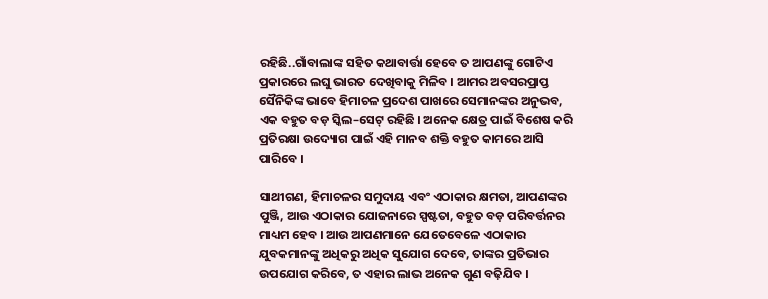ରହିଛି..ଗାଁବାଲାଙ୍କ ସହିତ କଥାବାର୍ତ୍ତା ହେବେ ତ ଆପଣଙ୍କୁ ଗୋଟିଏ ପ୍ରକାରରେ ଲଘୁ ଭାରତ ଦେଖିବାକୁ ମିଳିବ । ଆମର ଅବସରପ୍ରାପ୍ତ ସୈନିକିଙ୍କ ଭାବେ ହିମାଚଳ ପ୍ରଦେଶ ପାଖରେ ସେମାନଙ୍କର ଅନୁଭବ, ଏକ ବହୁତ ବଡ଼ ସ୍କିଲ–ସେଟ୍ ରହିଛି । ଅନେକ କ୍ଷେତ୍ର ପାଇଁ ବିଶେଷ କରି ପ୍ରତିରକ୍ଷା ଉଦ୍ୟୋଗ ପାଇଁ ଏହି ମାନବ ଶକ୍ତି ବହୁତ କାମରେ ଆସି ପାରିବେ ।

ସାଥୀଗଣ, ହିମାଚଳର ସମୁଦାୟ ଏବଂ ଏଠାକାର କ୍ଷମତା, ଆପଣଙ୍କର ପୁଞ୍ଜି, ଆଉ ଏଠାକାର ଯୋଜନାରେ ସ୍ପଷ୍ଟତା, ବହୁତ ବଡ଼ ପରିବର୍ତ୍ତନର ମାଧ୍ୟମ ହେବ । ଆଉ ଆପଣମାନେ ଯେତେବେଳେ ଏଠାକାର ଯୁବକମାନଙ୍କୁ ଅଧିକରୁ ଅଧିକ ସୁଯୋଗ ଦେବେ, ତାଙ୍କର ପ୍ରତିଭାର ଉପଯୋଗ କରିବେ, ତ ଏହାର ଲାଭ ଅନେକ ଗୁଣ ବଢ଼ିଯିବ ।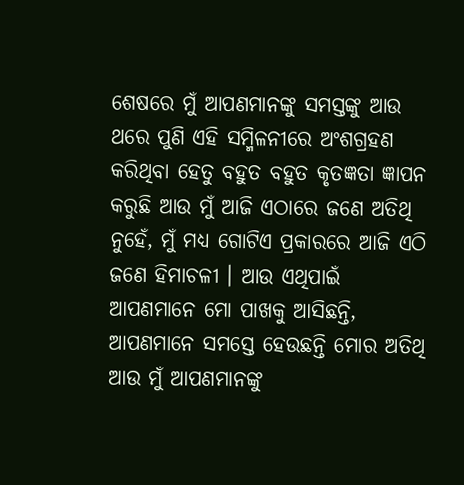ଶେଷରେ ମୁଁ ଆପଣମାନଙ୍କୁ ସମସ୍ତଙ୍କୁ ଆଉ ଥରେ ପୁଣି ଏହି ସମ୍ମିଳନୀରେ ଅଂଶଗ୍ରହଣ କରିଥିବା ହେତୁ ବହୁତ ବହୁତ କୃତଜ୍ଞତା ଜ୍ଞାପନ କରୁଛି ଆଉ ମୁଁ ଆଜି ଏଠାରେ ଜଣେ ଅତିଥି ନୁହେଁ, ମୁଁ ମଧ୍ୟ ଗୋଟିଏ ପ୍ରକାରରେ ଆଜି ଏଠି ଜଣେ ହିମାଚଳୀ । ଆଉ ଏଥିପାଇଁ ଆପଣମାନେ ମୋ ପାଖକୁ ଆସିଛନ୍ତି, ଆପଣମାନେ ସମସ୍ତେ ହେଉଛନ୍ତି ମୋର ଅତିଥି ଆଉ ମୁଁ ଆପଣମାନଙ୍କୁ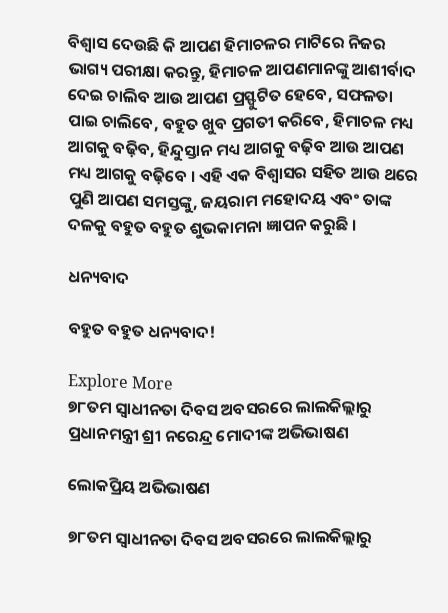ବିଶ୍ୱାସ ଦେଉଛି କି ଆପଣ ହିମାଚଳର ମାଟିରେ ନିଜର ଭାଗ୍ୟ ପରୀକ୍ଷା କରନ୍ତୁ, ହିମାଚଳ ଆପଣମାନଙ୍କୁ ଆଶୀର୍ବାଦ ଦେଇ ଚାଲିବ ଆଉ ଆପଣ ପ୍ରସ୍ଫୁଟିତ ହେବେ, ସଫଳତା ପାଇ ଚାଲିବେ, ବହୁତ ଖୁବ ପ୍ରଗତୀ କରିବେ, ହିମାଚଳ ମଧ୍ୟ ଆଗକୁ ବଢ଼ିବ, ହିନ୍ଦୁସ୍ତାନ ମଧ୍ୟ ଆଗକୁ ବଢ଼ିବ ଆଉ ଆପଣ ମଧ୍ୟ ଆଗକୁ ବଢ଼ିବେ । ଏହି ଏକ ବିଶ୍ୱାସର ସହିତ ଆଉ ଥରେ ପୁଣି ଆପଣ ସମସ୍ତଙ୍କୁ, ଜୟରାମ ମହୋଦୟ ଏବଂ ତାଙ୍କ ଦଳକୁ ବହୁତ ବହୁତ ଶୁଭକାମନା ଜ୍ଞାପନ କରୁଛି ।

ଧନ୍ୟବାଦ

ବହୁତ ବହୁତ ଧନ୍ୟବାଦ!

Explore More
୭୮ତମ ସ୍ୱାଧୀନତା ଦିବସ ଅବସରରେ ଲାଲକିଲ୍ଲାରୁ ପ୍ରଧାନମନ୍ତ୍ରୀ ଶ୍ରୀ ନରେନ୍ଦ୍ର ମୋଦୀଙ୍କ ଅଭିଭାଷଣ

ଲୋକପ୍ରିୟ ଅଭିଭାଷଣ

୭୮ତମ ସ୍ୱାଧୀନତା ଦିବସ ଅବସରରେ ଲାଲକିଲ୍ଲାରୁ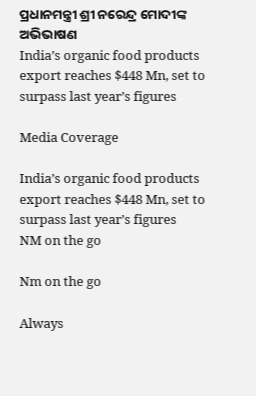ପ୍ରଧାନମନ୍ତ୍ରୀ ଶ୍ରୀ ନରେନ୍ଦ୍ର ମୋଦୀଙ୍କ ଅଭିଭାଷଣ
India’s organic food products export reaches $448 Mn, set to surpass last year’s figures

Media Coverage

India’s organic food products export reaches $448 Mn, set to surpass last year’s figures
NM on the go

Nm on the go

Always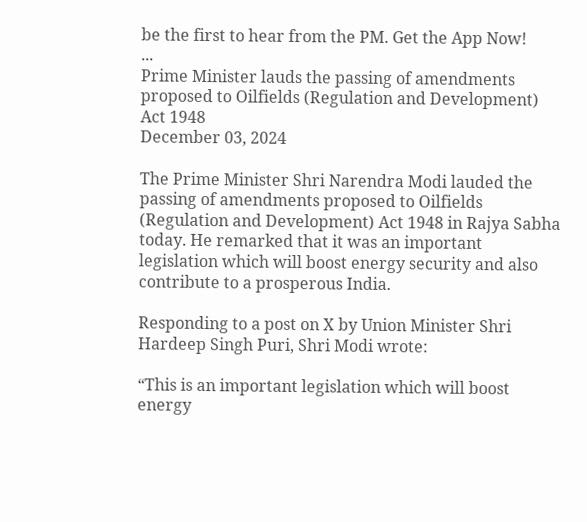be the first to hear from the PM. Get the App Now!
...
Prime Minister lauds the passing of amendments proposed to Oilfields (Regulation and Development) Act 1948
December 03, 2024

The Prime Minister Shri Narendra Modi lauded the passing of amendments proposed to Oilfields (Regulation and Development) Act 1948 in Rajya Sabha today. He remarked that it was an important legislation which will boost energy security and also contribute to a prosperous India.

Responding to a post on X by Union Minister Shri Hardeep Singh Puri, Shri Modi wrote:

“This is an important legislation which will boost energy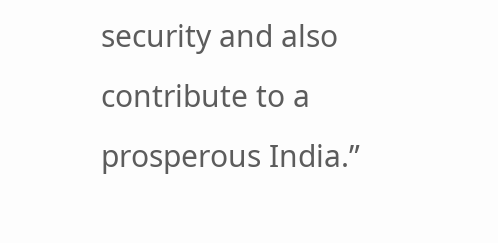security and also contribute to a prosperous India.”